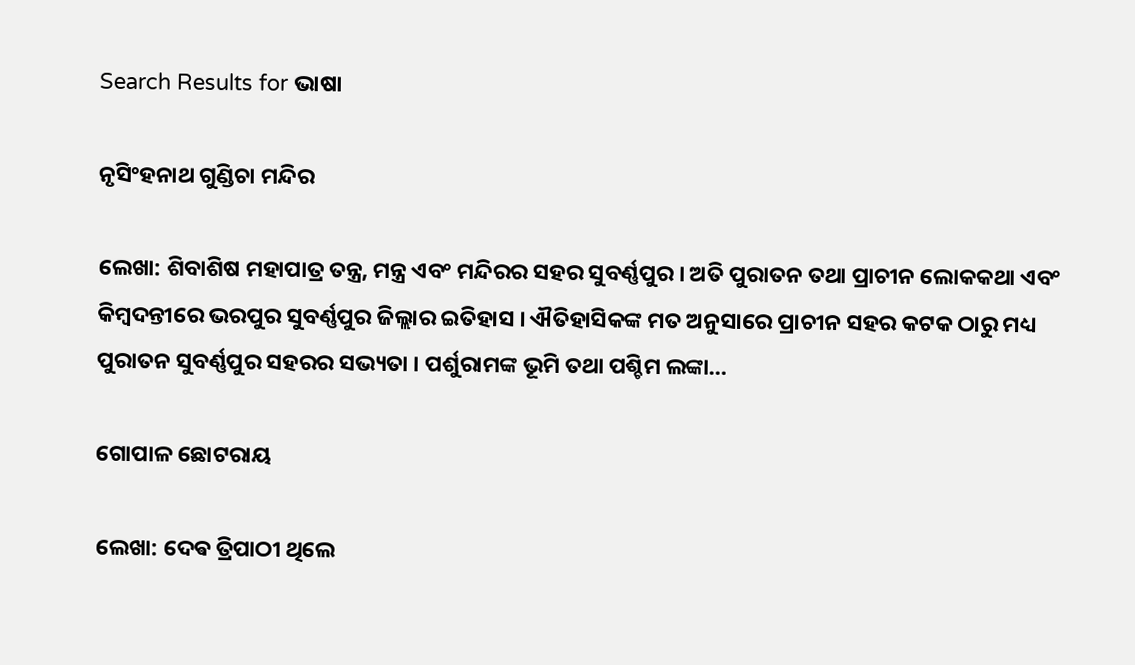Search Results for ଭାଷା

ନୃସିଂହନାଥ ଗୁଣ୍ଡିଚା ମନ୍ଦିର

ଲେଖା: ଶିବାଶିଷ ମହାପାତ୍ର ତନ୍ତ୍ର, ମନ୍ତ୍ର ଏବଂ ମନ୍ଦିରର ସହର ସୁବର୍ଣ୍ଣପୁର । ଅତି ପୁରାତନ ତଥା ପ୍ରାଚୀନ ଲୋକକଥା ଏବଂ କିମ୍ବଦନ୍ତୀରେ ଭରପୁର ସୁବର୍ଣ୍ଣପୁର ଜିଲ୍ଲାର ଇତିହାସ । ଐତିହାସିକଙ୍କ ମତ ଅନୁସାରେ ପ୍ରାଚୀନ ସହର କଟକ ଠାରୁ ମଧ୍ୟ ପୁରାତନ ସୁବର୍ଣ୍ଣପୁର ସହରର ସଭ୍ୟତା । ପର୍ଶୁରାମଙ୍କ ଭୂମି ତଥା ପଶ୍ଚିମ ଲଙ୍କା…

ଗୋପାଳ ଛୋଟରାୟ

ଲେଖା: ଦେଵ ତ୍ରିପାଠୀ ଥିଲେ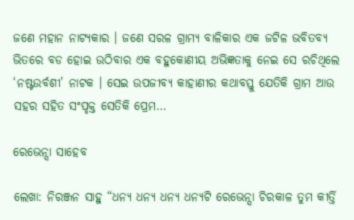ଜଣେ ମହାନ ନାଟ୍ୟକାର । ଜଣେ ସରଳ ଗ୍ରାମ୍ୟ ବାଳିକାର ଏକ ଜଟିଳ ଭବିତବ୍ୟ ଭିତରେ ବଡ ହୋଇ ଉଠିବାର ଏକ ବହୁକୋଣୀୟ ଅଭିଜ୍ଞତାକୁ ନେଇ ସେ ରଚିଥିଲେ ‘ନଷ୍ଟଉର୍ବଶୀ’ ନାଟକ । ସେଇ ଉପଜୀବ୍ୟ କାହାଣୀର କଥାବସ୍ତୁ ଯେତିକି ଗ୍ରାମ ଆଉ ସହର ସହିତ ସଂପୃକ୍ତ ସେତିକି ପ୍ରେମ…

ରେଭେନ୍ସା ସାହେବ

ଲେଖା: ନିରଞ୍ଜନ ସାହୁ “ଧନ୍ୟ ଧନ୍ୟ ଧନ୍ୟ ଧନ୍ୟଟି ରେଭେନ୍ସା ଚିରକାଳ ତୁମ କୀର୍ତ୍ତି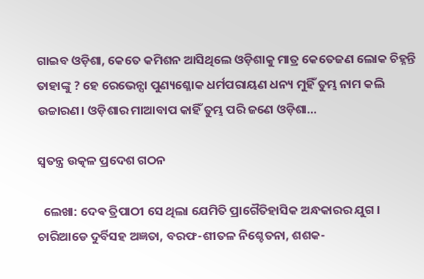ଗାଇବ ଓଡ଼ିଶା, କେତେ କମିଶନ ଆସିଥିଲେ ଓଡ଼ିଶାକୁ ମାତ୍ର କେତେଜଣ ଲୋକ ଚିହ୍ନନ୍ତି ତାହାଙ୍କୁ ? ହେ ରେଭେନ୍ସା ପୁଣ୍ୟଶ୍ଳୋକ ଧର୍ମପରାୟଣ ଧନ୍ୟ ମୁହିଁ ତୁମ୍ଭ ନାମ କଲି ଉଚ୍ଚାରଣ। ଓଡ଼ିଶାର ମାଆବାପ କାହିଁ ତୁମ୍ଭ ପରି ଜଣେ ଓଡ଼ିଶା…

ସ୍ବତନ୍ତ୍ର ଉତ୍କଳ ପ୍ରଦେଶ ଗଠନ

  ଲେଖା: ଦେଵ ତ୍ରିପାଠୀ ସେ ଥିଲା ଯେମିତି ପ୍ରାଗୈତିହାସିକ ଅନ୍ଧକାରର ଯୁଗ । ଚାରିଆଡେ ଦୁର୍ବିସହ ଅଜ୍ଞତା, ବରଫ-ଶୀତଳ ନିଶ୍ଚେତନା, ଶଶକ-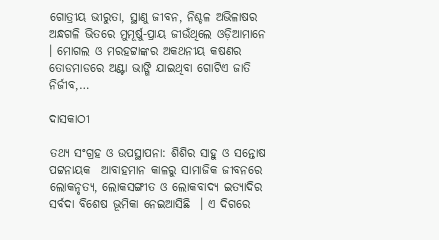ଗୋତ୍ରୀୟ ଭୀରୁତା, ସ୍ଥାଣୁ ଜୀବନ, ନିଶ୍ଚଳ ଅଭିଳାଷର ଅନ୍ଧଗଳି ଭିତରେ ମୁମୂର୍ଷୁ-ପ୍ରାୟ ଜୀଉଁଥିଲେ ଓଡ଼ିଆମାନେ । ମୋଗଲ ଓ ମରହଟ୍ଟାଙ୍କର ଅକଥନୀୟ କଷଣର ତୋଡମାଡରେ ଅଣ୍ଟା ଭାଙ୍ଗି ଯାଇଥିବା ଗୋଟିଏ ଜାତି ନିର୍ଜୀବ,…

ଦାସକାଠୀ

ତଥ୍ୟ ସଂଗ୍ରହ ଓ ଉପସ୍ଥାପନା: ଶିଶିର ସାହୁ ଓ ସନ୍ତୋଷ ପଟ୍ଟନାୟକ  ଆବାହମାନ କାଳରୁ ସାମାଜିକ ଜୀବନରେ ଲୋକନୃତ୍ଯ, ଲୋକସଙ୍ଗୀତ ଓ ଲୋକବାଦ୍ୟ ଇତ୍ୟାଦିର ସର୍ବଦା ବିଶେଷ ଭୂମିକା ନେଇଆସିଛି  । ଏ ଦିଗରେ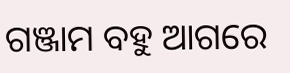ଗଞ୍ଜାମ ବହୁ ଆଗରେ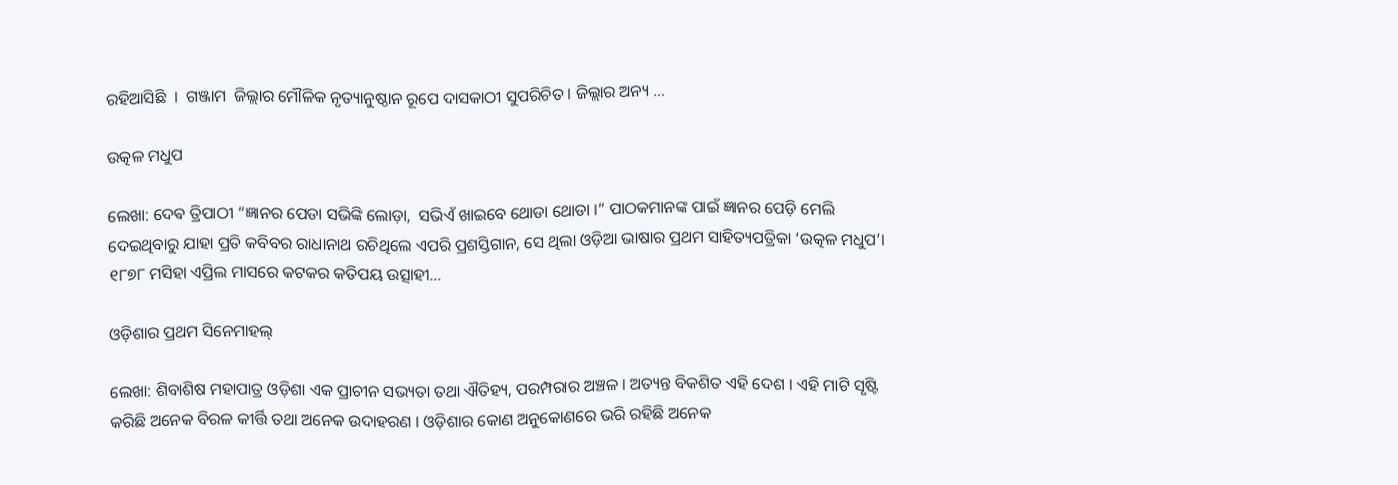ରହିଆସିଛି  ।  ଗଞ୍ଜାମ  ଜିଲ୍ଲାର ମୌଳିକ ନୃତ୍ୟାନୁଷ୍ଠାନ ରୂପେ ଦାସକାଠୀ ସୁପରିଚିତ । ଜିଲ୍ଲାର ଅନ୍ୟ …

ଉତ୍କଳ ମଧୁପ

ଲେଖା: ଦେଵ ତ୍ରିପାଠୀ “ଜ୍ଞାନର ପେଡା ସଭିଙ୍କି ଲୋଡ଼ା,  ସଭିଏଁ ଖାଇବେ ଥୋଡା ଥୋଡା ।” ପାଠକମାନଙ୍କ ପାଇଁ ଜ୍ଞାନର ପେଡ଼ି ମେଲି ଦେଇଥିବାରୁ ଯାହା ପ୍ରତି କବିବର ରାଧାନାଥ ରଚିଥିଲେ ଏପରି ପ୍ରଶସ୍ତିଗାନ, ସେ ଥିଲା ଓଡ଼ିଆ ଭାଷାର ପ୍ରଥମ ସାହିତ୍ୟପତ୍ରିକା ‘ଉତ୍କଳ ମଧୁପ’।  ୧୮୭୮ ମସିହା ଏପ୍ରିଲ ମାସରେ କଟକର କତିପୟ ଉତ୍ସାହୀ…

ଓଡ଼ିଶାର ପ୍ରଥମ ସିନେମାହଲ୍

ଲେଖା: ଶିବାଶିଷ ମହାପାତ୍ର ଓଡ଼ିଶା ଏକ ପ୍ରାଚୀନ ସଭ୍ୟତା ତଥା ଐତିହ୍ୟ, ପରମ୍ପରାର ଅଞ୍ଚଳ । ଅତ୍ୟନ୍ତ ବିକଶିତ ଏହି ଦେଶ । ଏହି ମାଟି ସୃଷ୍ଟି କରିଛି ଅନେକ ବିରଳ କୀର୍ତ୍ତି ତଥା ଅନେକ ଉଦାହରଣ । ଓଡ଼ିଶାର କୋଣ ଅନୁକୋଣରେ ଭରି ରହିଛି ଅନେକ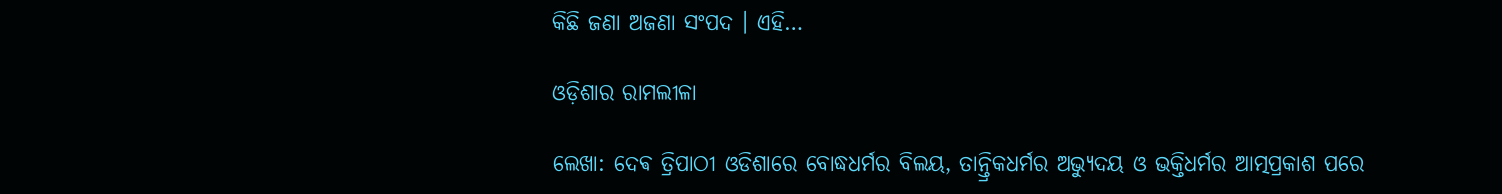କିଛି ଜଣା ଅଜଣା ସଂପଦ । ଏହି…

ଓଡ଼ିଶାର ରାମଲୀଳା

ଲେଖା: ଦେଵ ତ୍ରିପାଠୀ ଓଡିଶାରେ ବୋଦ୍ଧଧର୍ମର ବିଲୟ, ତାନ୍ତ୍ରିକଧର୍ମର ଅଭ୍ୟୁଦୟ ଓ ଭକ୍ତିଧର୍ମର ଆତ୍ମପ୍ରକାଶ ପରେ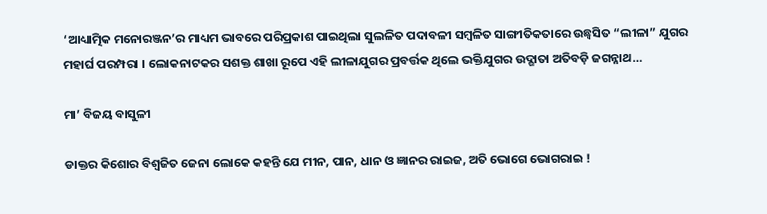‘ଆଧ୍ୟାତ୍ମିକ ମନୋରଞ୍ଜନ’ର ମାଧ୍ୟମ ଭାବରେ ପରିପ୍ରକାଶ ପାଇଥିଲା ସୁଲଳିତ ପଦାବଳୀ ସମ୍ବଳିତ ସାଙ୍ଗୀତିକତାରେ ଉଛ୍ୱସିତ “ଲୀଳା” ଯୁଗର ମହାର୍ଘ ପରମ୍ପରା । ଲୋକନାଟକର ସଶକ୍ତ ଶାଖା ରୂପେ ଏହି ଲୀଳାଯୁଗର ପ୍ରବର୍ତ୍ତକ ଥିଲେ ଭକ୍ତିଯୁଗର ଉଦ୍ଗାତା ଅତିବଡ଼ି ଜଗନ୍ନାଥ…

ମା’ ବିଜୟ ବାସୁଳୀ

ଡାକ୍ତର କିଶୋର ବିଶ୍ୱଜିତ ଜେନା ଲୋକେ କହନ୍ତି ଯେ ମୀନ, ପାନ, ଧାନ ଓ ଜ୍ଞାନର ରାଇଜ, ଅତି ଭୋଗେ ଭୋଗରାଇ !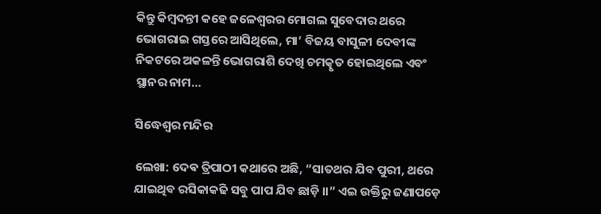କିନ୍ତୁ କିମ୍ବଦନ୍ତୀ କହେ ଜଳେଶ୍ବରର ମୋଗଲ ସୁବେଦାର ଥରେ ଭୋଗରାଇ ଗସ୍ତରେ ଆସିଥିଲେ, ମା’ ବିଜୟ ବାସୁଳୀ ଦେବୀଙ୍କ ନିକଟରେ ଅକଳନ୍ତି ଭୋଗରାଶି ଦେଖି ଚମତ୍କୃତ ହୋଇଥିଲେ ଏବଂ ସ୍ଥାନର ନାମ…

ସିଦ୍ଧେଶ୍ୱର ମନ୍ଦିର

ଲେଖା: ଦେଵ ତ୍ରିପାଠୀ କଥାରେ ଅଛି, “ସାତଥର ଯିବ ପୁରୀ, ଥରେ ଯାଇଥିବ ରସିକାକଢି ସବୁ ପାପ ଯିବ ଛାଡ଼ି ।।” ଏଇ ଉକ୍ତିରୁ ଜଣାପଡ଼େ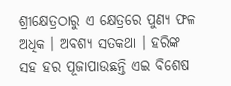ଶ୍ରୀକ୍ଷେତ୍ରଠାରୁ ଏ କ୍ଷେତ୍ରରେ ପୁଣ୍ୟ ଫଳ ଅଧିକ । ଅବଶ୍ୟ ସତକଥା । ହରିଙ୍କ ସହ ହର ପୂଜାପାଉଛନ୍ତି ଏଇ ବିଶେଷ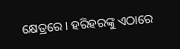କ୍ଷେତ୍ରରେ । ହରିହରଙ୍କୁ ଏଠାରେ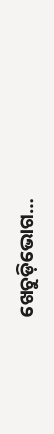ଖେଚୁଡ଼ିଭୋଗ…